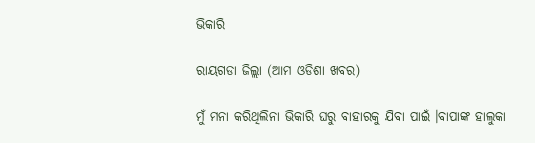ଭିକାରି

ରାୟଗଡା ଜିଲ୍ଲା (ଆମ ଓଡିଶା ଖବର)

ମୁଁ ମନା କରିଥିଲିନା ଭିକାରି ଘରୁ ବାହାରକୁ ଯିବା ପାଇଁ ।ବାପାଙ୍କ ହାଲୁକା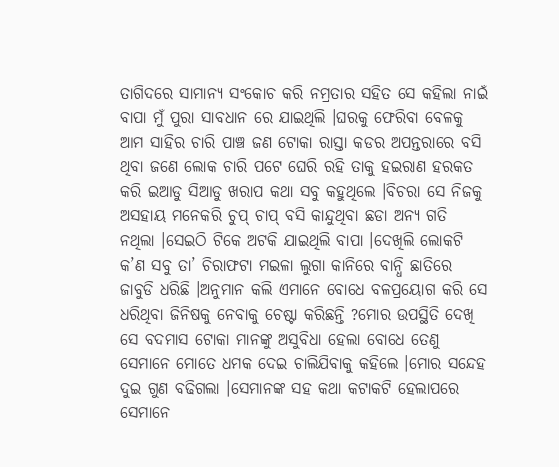ତାଗିଦରେ ସାମାନ୍ଯ ସଂକୋଚ କରି ନମ୍ରତାର ସହିତ ସେ କହିଲା ନାଇଁ ବାପା ମୁଁ ପୁରା ସାବଧାନ ରେ ଯାଇଥିଲି ।ଘରକୁ ଫେରିବା ବେଳକୁ ଆମ ସାହିର ଚାରି ପାଞ୍ଚ ଜଣ ଟୋକା ରାସ୍ତା କଡର ଅପନ୍ତରାରେ ବସି ଥିବା ଜଣେ ଲୋକ ଚାରି ପଟେ ଘେରି ରହି ତାକୁ ହଇରାଣ ହରକତ କରି ଇଆଡୁ ସିଆଡୁ ଖରାପ କଥା ସବୁ କହୁଥିଲେ ।ବିଚରା ସେ ନିଜକୁ ଅସହାୟ ମନେକରି ଚୁପ୍ ଚାପ୍ ବସି କାନ୍ଦୁଥିବା ଛଡା ଅନ୍ଯ ଗତି ନଥିଲା ।ସେଇଠି ଟିକେ ଅଟକି ଯାଇଥିଲି ବାପା ।ଦେଖିଲି ଲୋକଟି କ’ଣ ସବୁ ତା’ ଚିରାଫଟା ମଇଳା ଲୁଗା କାନିରେ ବାନ୍ଧି ଛାତିରେ ଜାବୁଡି ଧରିଛି ।ଅନୁମାନ କଲି ଏମାନେ ବୋଧେ ବଳପ୍ରୟୋଗ କରି ସେ ଧରିଥିବା ଜିନିଷକୁ ନେବାକୁ ଚେଷ୍ଟା କରିଛନ୍ତି ?ମୋର ଉପସ୍ଥିତି ଦେଖି ସେ ବଦମାସ ଟୋକା ମାନଙ୍କୁ ଅସୁବିଧା ହେଲା ବୋଧେ ତେଣୁ ସେମାନେ ମୋତେ ଧମକ ଦେଇ ଚାଲିଯିବାକୁ କହିଲେ ।ମୋର ସନ୍ଦେହ ଦୁଇ ଗୁଣ ବଢିଗଲା ।ସେମାନଙ୍କ ସହ କଥା କଟାକଟି ହେଲାପରେ ସେମାନେ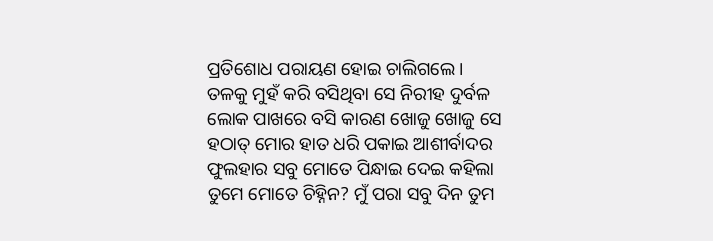ପ୍ରତିଶୋଧ ପରାୟଣ ହୋଇ ଚାଲିଗଲେ ।
ତଳକୁ ମୁହଁ କରି ବସିଥିବା ସେ ନିରୀହ ଦୁର୍ବଳ ଲୋକ ପାଖରେ ବସି କାରଣ ଖୋଜୁ ଖୋଜୁ ସେ ହଠାତ୍ ମୋର ହାତ ଧରି ପକାଇ ଆଶୀର୍ବାଦର ଫୁଲହାର ସବୁ ମୋତେ ପିନ୍ଧାଇ ଦେଇ କହିଲା ତୁମେ ମୋତେ ଚିହ୍ନିନ? ମୁଁ ପରା ସବୁ ଦିନ ତୁମ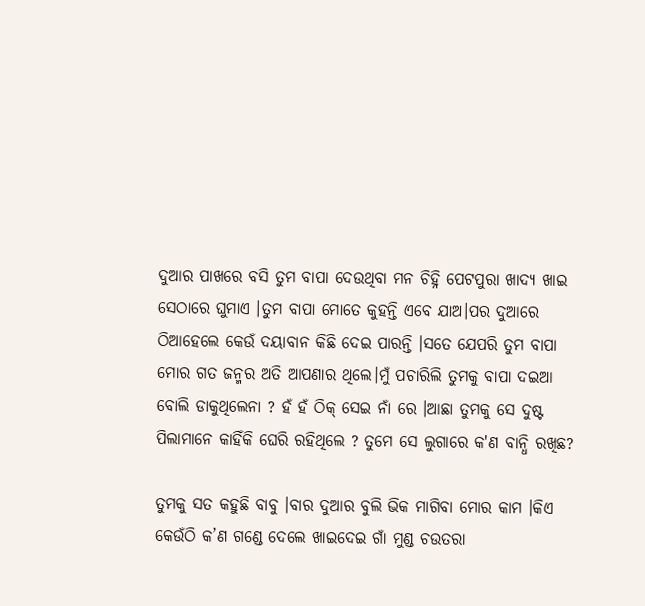ଦୁଆର ପାଖରେ ବସି ତୁମ ବାପା ଦେଉଥିବା ମନ ଚିହ୍ନି ପେଟପୁରା ଖାଦ୍ଯ ଖାଇ ସେଠାରେ ଘୁମାଏ ।ତୁମ ବାପା ମୋତେ କୁହନ୍ତି ଏବେ ଯାଅ।ପର ଦୁଆରେ ଠିଆହେଲେ କେଉଁ ଦୟାବାନ କିଛି ଦେଇ ପାରନ୍ତି ।ସତେ ଯେପରି ତୁମ ବାପା ମୋର ଗତ ଜନ୍ମର ଅତି ଆପଣାର ଥିଲେ।ମୁଁ ପଚାରିଲି ତୁମକୁ ବାପା ଦଇଆ ବୋଲି ଡାକୁଥିଲେନା ? ହଁ ହଁ ଠିକ୍ ସେଇ ନାଁ ରେ ।ଆଛା ତୁମକୁ ସେ ଦୁଷ୍ଟ ପିଲାମାନେ କାହିଁକି ଘେରି ରହିଥିଲେ ? ତୁମେ ସେ ଲୁଗାରେ କ'ଣ ବାନ୍ଧି ରଖିଛ?

ତୁମକୁ ସତ କହୁଛି ବାବୁ ।ବାର ଦୁଆର ବୁଲି ଭିକ ମାଗିବା ମୋର କାମ ।କିଏ କେଉଁଠି କ’ଣ ଗଣ୍ଡେ ଦେଲେ ଖାଇଦେଇ ଗାଁ ମୁଣ୍ଡ ଚଉତରା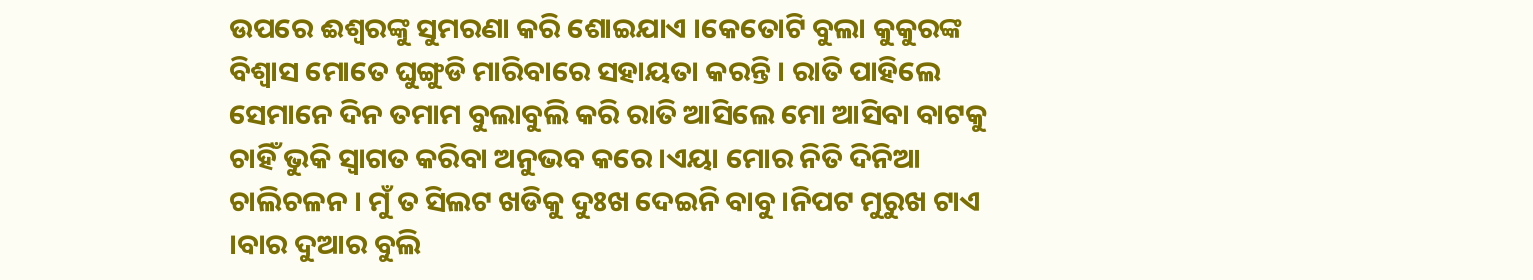ଉପରେ ଈଶ୍ବରଙ୍କୁ ସୁମରଣା କରି ଶୋଇଯାଏ ।କେତୋଟି ବୁଲା କୁକୁରଙ୍କ ବିଶ୍ବାସ ମୋତେ ଘୁଙ୍ଗୁଡି ମାରିବାରେ ସହାୟତା କରନ୍ତି । ରାତି ପାହିଲେ ସେମାନେ ଦିନ ତମାମ ବୁଲାବୁଲି କରି ରାତି ଆସିଲେ ମୋ ଆସିବା ବାଟକୁ ଚାହିଁ ଭୁକି ସ୍ବାଗତ କରିବା ଅନୁଭବ କରେ ।ଏୟା ମୋର ନିତି ଦିନିଆ ଚାଲିଚଳନ । ମୁଁ ତ ସିଲଟ ଖଡିକୁ ଦୁଃଖ ଦେଇନି ବାବୁ ।ନିପଟ ମୁରୁଖ ଟାଏ ।ବାର ଦୁଆର ବୁଲି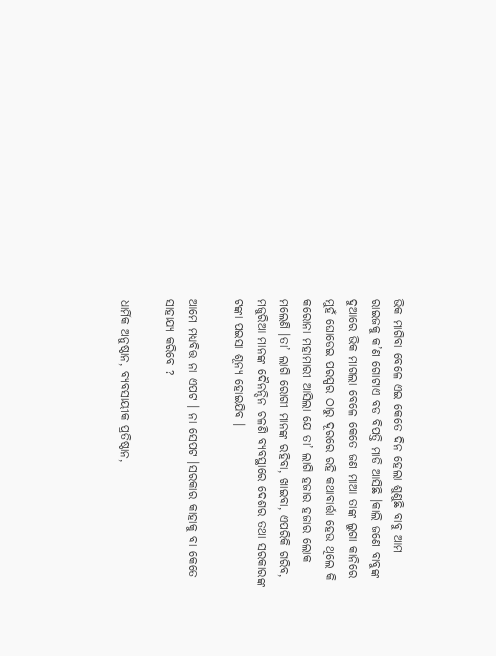ଭିକ ମାଗିବା ବେଳେ ଏଇ କେତେ ଦିନ ହେଲା ଶୁଣୁଛି ବାବୁ ଆମ ରାଇଜକୁ କ’ଣ ଗୋଟାଏ ବଡ ବିପତ୍ତି ମାଡି ଆସିଛି ।କାଲି ଜଣେ ବାବୁଙ୍କ ଦୁଆରେ ଭିକ ମାଗଲା ବେଳେ କେତେ ଜଣ ମାଆ ତାଙ୍କ ଲୁଗା କାନିରେ ମୁହଁ ଘୋଡେଇ ପରସ୍ପର ଠାରୁ ଦୂରରେ ରହି କଥାବାର୍ତ୍ତା ହେଉ ଥିଲେ କି କରୋନା ମହାମାରୀ ଆସିଲା ଯେ ତା’ ଲାଗି ହଜାର ହଜାର ଲୋକ ମଲେଣି ।ତା’ ଲାଗି ରୋଗୀ ମାନଙ୍କ ରହିବା, ଖାଇବା, ଏପରିକି ଗରିବ, ମଜୁରିଆ ମାନଙ୍କ ଦୈନନ୍ଦିନ ଚଳଣି ବ୍ଯବସ୍ଥାରେ ଦେଶର ତଥା ସରକାରଙ୍କ ଟଙ୍କା ପଇସା ଶୂନ୍ଯ ହୋଇଯିବ ।

ଆମେ ମଧ୍ୟବିତ୍ତ ନା ଏପଟ । ନା ସେପଟ ।ସରକାର କାହାକୁ ବା କେତେ ସାହାଯ୍ୟ କରିବେ ?

ଧାର୍ମିକ ଅନୁଷ୍ଠାନ, ବ୍ଯବସାୟୀକ ପ୍ରତିଷ୍ଠାନ,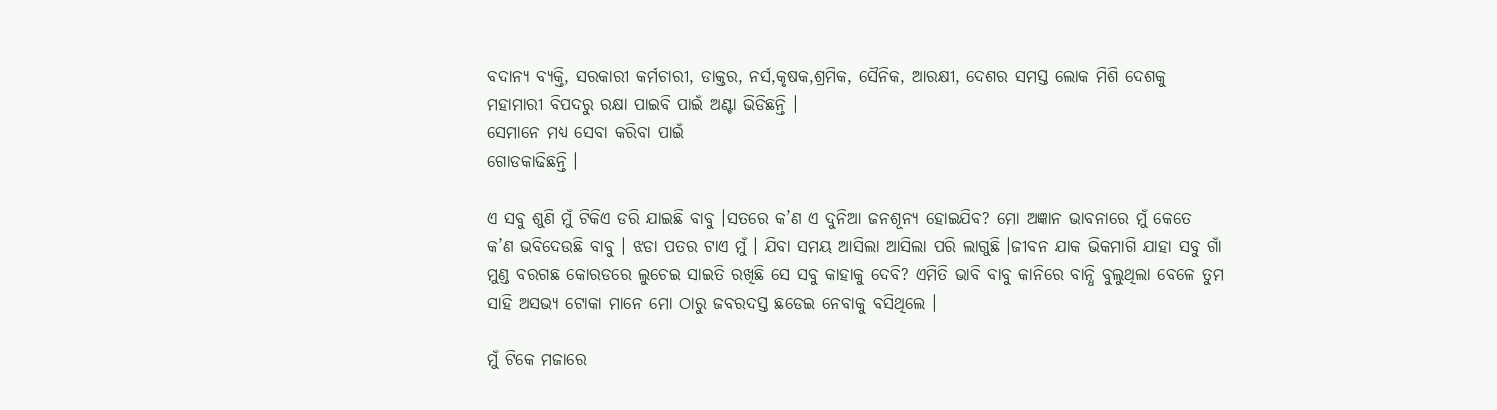ବଦାନ୍ଯ ବ୍ଯକ୍ତି, ସରକାରୀ କର୍ମଚାରୀ, ଡାକ୍ତର, ନର୍ସ,କୃଷକ,ଶ୍ରମିକ, ସୈନିକ, ଆରକ୍ଷୀ, ଦେଶର ସମସ୍ତ ଲୋକ ମିଶି ଦେଶକୁ ମହାମାରୀ ବିପଦରୁ ରକ୍ଷା ପାଇବି ପାଇଁ ଅଣ୍ଟା ଭିଡିଛନ୍ତି ।
ସେମାନେ ମଧ୍ୟ ସେବା କରିବା ପାଇଁ
ଗୋଡକାଢିଛନ୍ତି ।

ଏ ସବୁ ଶୁଣି ମୁଁ ଟିକିଏ ଡରି ଯାଇଛି ବାବୁ ।ସତରେ କ’ଣ ଏ ଦୁନିଆ ଜନଶୂନ୍ଯ ହୋଇଯିବ? ମୋ ଅଜ୍ଞାନ ଭାବନାରେ ମୁଁ କେତେ କ’ଣ ଭବିଦେଉଛି ବାବୁ । ଝଡା ପତର ଟାଏ ମୁଁ । ଯିବା ସମୟ ଆସିଲା ଆସିଲା ପରି ଲାଗୁଛି ।ଜୀବନ ଯାକ ଭିକମାଗି ଯାହା ସବୁ ଗାଁ ମୁଣ୍ଡ ବରଗଛ କୋରଡରେ ଲୁଚେଇ ସାଇତି ରଖିଛି ସେ ସବୁ କାହାକୁ ଦେବି? ଏମିତି ଭାବି ବାବୁ କାନିରେ ବାନ୍ଧି ବୁଲୁଥିଲା ବେଳେ ତୁମ ସାହି ଅସଭ୍ଯ ଟୋକା ମାନେ ମୋ ଠାରୁ ଜବରଦସ୍ତ ଛଡେଇ ନେବାକୁ ବସିଥିଲେ ।

ମୁଁ ଟିକେ ମଜାରେ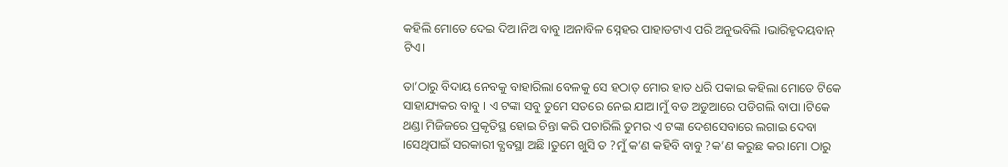କହିଲି ମୋତେ ଦେଇ ଦିଅ।ନିଅ ବାବୁ ।ଅନାବିଳ ସ୍ନେହର ପାହାଡଟାଏ ପରି ଅନୁଭବିଲି ।ଭାରିହୃଦୟବାନ୍ ଟିଏ।

ତା’ଠାରୁ ବିଦାୟ ନେବକୁ ବାହାରିଲା ବେଳକୁ ସେ ହଠାତ୍ ମୋର ହାତ ଧରି ପକାଇ କହିଲା ମୋତେ ଟିକେ ସାହାଯ୍ୟକର ବାବୁ । ଏ ଟଙ୍କା ସବୁ ତୁମେ ସତରେ ନେଇ ଯାଅ।ମୁଁ ବଡ ଅଡୁଆରେ ପଡିଗଲି ବାପା ।ଟିକେ ଥଣ୍ଡା ମିଜିଜରେ ପ୍ରକୃତିସ୍ଥ ହୋଇ ଚିନ୍ତା କରି ପଚାରିଲି ତୁମର ଏ ଟଙ୍କା ଦେଶସେବାରେ ଲଗାଇ ଦେବା ।ସେଥିପାଇଁ ସରକାରୀ ବ୍ଯବସ୍ଥା ଅଛି ।ତୁମେ ଖୁସି ତ ?ମୁଁ କ’ଣ କହିବି ବାବୁ ?କ’ଣ କରୁଛ କର।ମୋ ଠାରୁ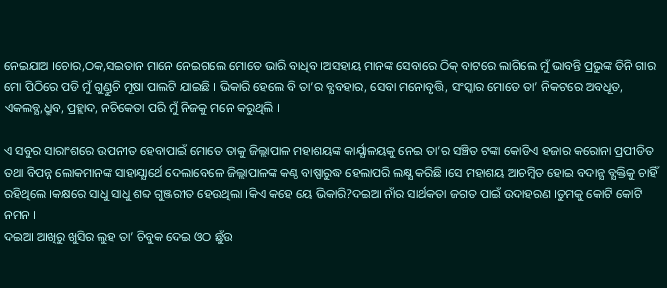ନେଇଯାଅ ।ଚୋର,ଠକ,ସଇତାନ ମାନେ ନେଇଗଲେ ମୋତେ ଭାରି ବାଧିବ ।ଅସହାୟ ମାନଙ୍କ ସେବାରେ ଠିକ୍ ବାଟରେ ଲାଗିଲେ ମୁଁ ଭାବନ୍ତି ପ୍ରଭୁଙ୍କ ତିନି ଗାର ମୋ ପିଠିରେ ପଡି ମୁଁ ଗୁଣ୍ଡୁଚି ମୂଷା ପାଲଟି ଯାଇଛି । ଭିକାରି ହେଲେ ବି ତା’ର ବ୍ଯବହାର, ସେବା ମନୋବୃତ୍ତି, ସଂସ୍କାର ମୋତେ ତା’ ନିକଟରେ ଅବଧୂତ, ଏକଲବ୍ଯ,ଧ୍ରୁବ, ପ୍ରହ୍ଲାଦ, ନଚିକେତା ପରି ମୁଁ ନିଜକୁ ମନେ କରୁଥିଲି ।

ଏ ସବୁର ସାରାଂଶରେ ଉପନୀତ ହେବାପାଇଁ ମୋତେ ତାକୁ ଜିଲ୍ଲାପାଳ ମହାଶୟଙ୍କ କାର୍ଯ୍ଯାଳୟକୁ ନେଇ ତା’ର ସଞ୍ଚିତ ଟଙ୍କା କୋଡିଏ ହଜାର କରୋନା ପ୍ରପୀଡିତ ତଥା ବିପନ୍ନ ଲୋକମାନଙ୍କ ସାହାଯ୍ଯାର୍ଥେ ଦେଲାବେଳେ ଜିଲ୍ଲାପାଳଙ୍କ କଣ୍ଠ ବାଷ୍ପାରୁଦ୍ଧ ହେଲାପରି ଲକ୍ଷ୍ଯ କରିଛି ।ସେ ମହାଶୟ ଆଚମ୍ବିତ ହୋଇ ବଦାନ୍ଯ ବ୍ଯକ୍ତିକୁ ଚାହିଁ ରହିଥିଲେ ।କକ୍ଷରେ ସାଧୁ ସାଧୁ ଶବ୍ଦ ଗୁଞ୍ଜରୀତ ହେଉଥିଲା ।କିଏ କହେ ୟେ ଭିକାରି?ଦଇଆ ନାଁର ସାର୍ଥକତା ଜଗତ ପାଇଁ ଉଦାହରଣ ।ତୁମକୁ କୋଟି କୋଟି ନମନ ।
ଦଇଆ ଆଖିରୁ ଖୁସିର ଲୁହ ତା’ ଚିବୁକ ଦେଇ ଓଠ ଛୁଁଉ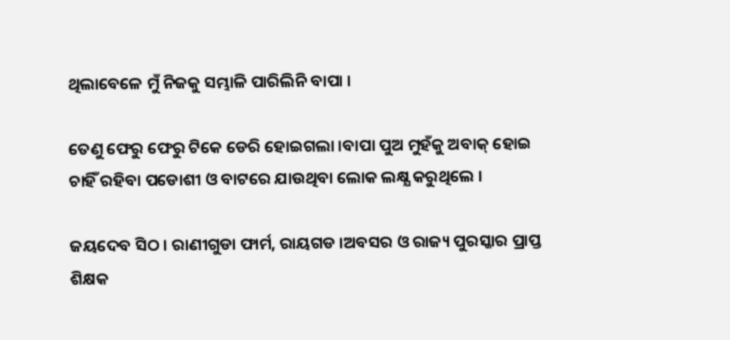ଥିଲାବେଳେ ମୁଁ ନିଜକୁ ସମ୍ଭାଳି ପାରିଲିନି ବାପା ।

ତେଣୁ ଫେରୁ ଫେରୁ ଟିକେ ଡେରି ହୋଇଗଲା ।ବାପା ପୁଅ ମୁହଁକୁ ଅବାକ୍ ହୋଇ ଚାହିଁ ରହିବା ପଡୋଶୀ ଓ ବାଟରେ ଯାଉଥିବା ଲୋକ ଲକ୍ଷ୍ଯ କରୁଥିଲେ ।

ଜୟଦେବ ସିଠ । ରାଣୀଗୁଡା ଫାର୍ମ, ରାୟଗଡ ।ଅବସର ଓ ରାଜ୍ୟ ପୁରସ୍କାର ପ୍ରାପ୍ତ ଶିକ୍ଷକ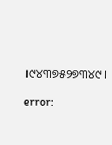।୯୪୩୭୫୨୭୩୪୯।

error: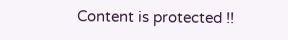Content is protected !!